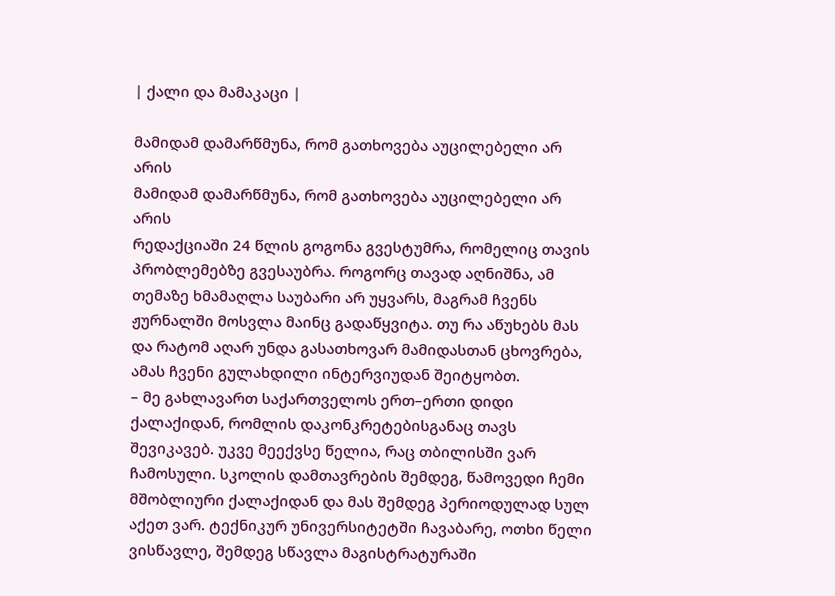| ქალი და მამაკაცი |

მამიდამ დამარწმუნა, რომ გათხოვება აუცილებელი არ არის
მამიდამ დამარწმუნა, რომ გათხოვება აუცილებელი არ არის
რედაქციაში 24 წლის გოგონა გვესტუმრა, რომელიც თავის პრობლემებზე გვესაუბრა. როგორც თავად აღნიშნა, ამ თემაზე ხმამაღლა საუბარი არ უყვარს, მაგრამ ჩვენს ჟურნალში მოსვლა მაინც გადაწყვიტა. თუ რა აწუხებს მას და რატომ აღარ უნდა გასათხოვარ მამიდასთან ცხოვრება, ამას ჩვენი გულახდილი ინტერვიუდან შეიტყობთ.
– მე გახლავართ საქართველოს ერთ–ერთი დიდი ქალაქიდან, რომლის დაკონკრეტებისგანაც თავს შევიკავებ. უკვე მეექვსე წელია, რაც თბილისში ვარ ჩამოსული. სკოლის დამთავრების შემდეგ, წამოვედი ჩემი მშობლიური ქალაქიდან და მას შემდეგ პერიოდულად სულ აქეთ ვარ. ტექნიკურ უნივერსიტეტში ჩავაბარე, ოთხი წელი ვისწავლე, შემდეგ სწავლა მაგისტრატურაში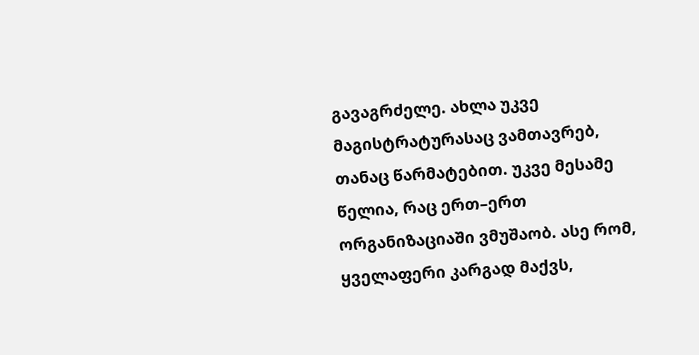გავაგრძელე. ახლა უკვე მაგისტრატურასაც ვამთავრებ, თანაც წარმატებით. უკვე მესამე წელია, რაც ერთ–ერთ ორგანიზაციაში ვმუშაობ. ასე რომ, ყველაფერი კარგად მაქვს,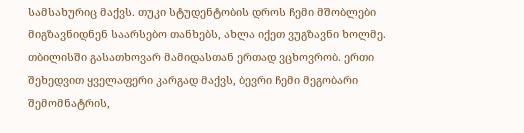სამსახურიც მაქვს. თუკი სტუდენტობის დროს ჩემი მშობლები მიგზავნიდნენ საარსებო თანხებს, ახლა იქეთ ვუგზავნი ხოლმე.
თბილისში გასათხოვარ მამიდასთან ერთად ვცხოვრობ. ერთი შეხედვით ყველაფერი კარგად მაქვს, ბევრი ჩემი მეგობარი შემომნატრის,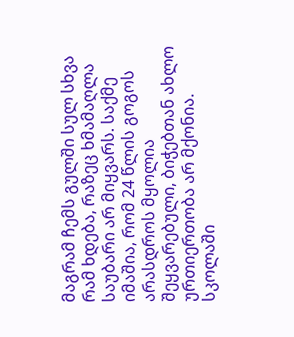მაგრამ ჩემს გულში სულ სხვა რამ ხდება, რაზეც ხმამაღლა საუბარი არ მიყვარს. საქმე იმაშია, რომ 24 წლის გოგოს არასდროს მყოლია შეყვარებული, ბიჭებთან ახლო ურთიერთობა არ მქონია. სკოლაში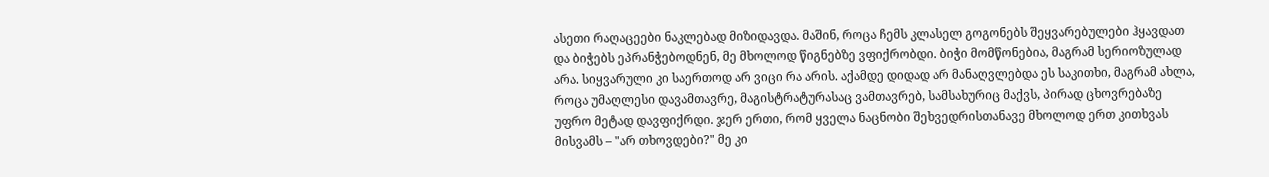ასეთი რაღაცეები ნაკლებად მიზიდავდა. მაშინ, როცა ჩემს კლასელ გოგონებს შეყვარებულები ჰყავდათ და ბიჭებს ეპრანჭებოდნენ, მე მხოლოდ წიგნებზე ვფიქრობდი. ბიჭი მომწონებია, მაგრამ სერიოზულად არა. სიყვარული კი საერთოდ არ ვიცი რა არის. აქამდე დიდად არ მანაღვლებდა ეს საკითხი, მაგრამ ახლა, როცა უმაღლესი დავამთავრე, მაგისტრატურასაც ვამთავრებ, სამსახურიც მაქვს, პირად ცხოვრებაზე უფრო მეტად დავფიქრდი. ჯერ ერთი, რომ ყველა ნაცნობი შეხვედრისთანავე მხოლოდ ერთ კითხვას მისვამს – "არ თხოვდები?" მე კი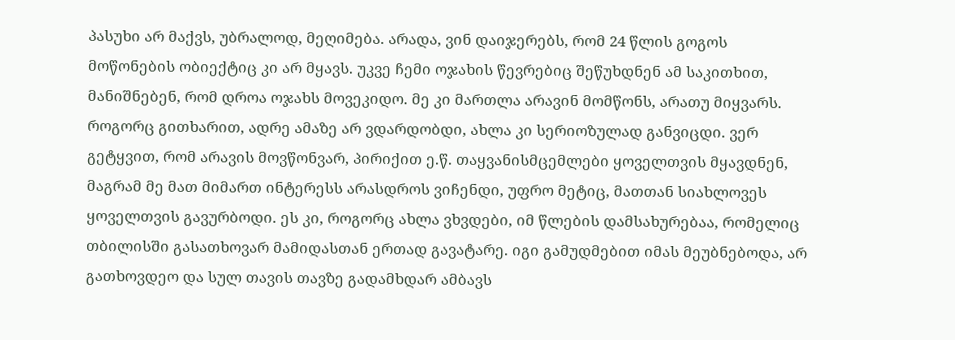პასუხი არ მაქვს, უბრალოდ, მეღიმება. არადა, ვინ დაიჯერებს, რომ 24 წლის გოგოს მოწონების ობიექტიც კი არ მყავს. უკვე ჩემი ოჯახის წევრებიც შეწუხდნენ ამ საკითხით, მანიშნებენ, რომ დროა ოჯახს მოვეკიდო. მე კი მართლა არავინ მომწონს, არათუ მიყვარს. როგორც გითხარით, ადრე ამაზე არ ვდარდობდი, ახლა კი სერიოზულად განვიცდი. ვერ გეტყვით, რომ არავის მოვწონვარ, პირიქით ე.წ. თაყვანისმცემლები ყოველთვის მყავდნენ, მაგრამ მე მათ მიმართ ინტერესს არასდროს ვიჩენდი, უფრო მეტიც, მათთან სიახლოვეს ყოველთვის გავურბოდი. ეს კი, როგორც ახლა ვხვდები, იმ წლების დამსახურებაა, რომელიც თბილისში გასათხოვარ მამიდასთან ერთად გავატარე. იგი გამუდმებით იმას მეუბნებოდა, არ გათხოვდეო და სულ თავის თავზე გადამხდარ ამბავს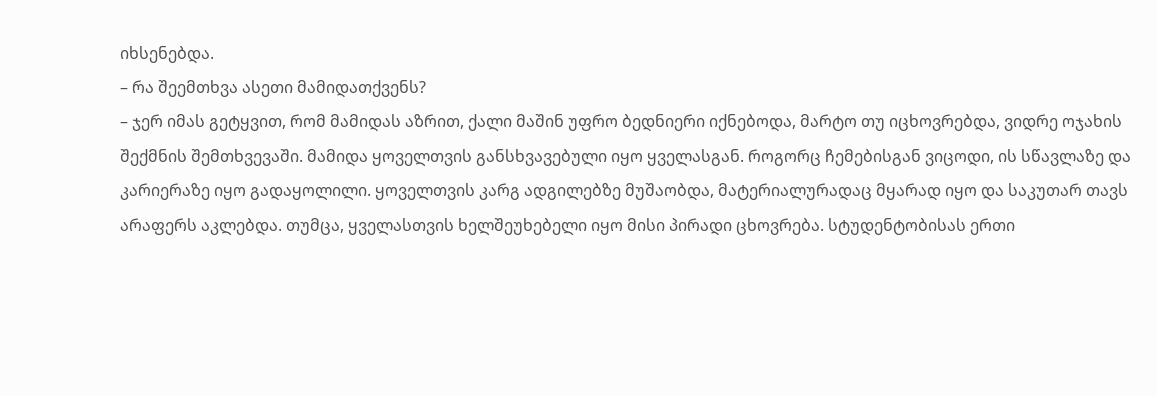იხსენებდა.
– რა შეემთხვა ასეთი მამიდათქვენს?
– ჯერ იმას გეტყვით, რომ მამიდას აზრით, ქალი მაშინ უფრო ბედნიერი იქნებოდა, მარტო თუ იცხოვრებდა, ვიდრე ოჯახის შექმნის შემთხვევაში. მამიდა ყოველთვის განსხვავებული იყო ყველასგან. როგორც ჩემებისგან ვიცოდი, ის სწავლაზე და კარიერაზე იყო გადაყოლილი. ყოველთვის კარგ ადგილებზე მუშაობდა, მატერიალურადაც მყარად იყო და საკუთარ თავს არაფერს აკლებდა. თუმცა, ყველასთვის ხელშეუხებელი იყო მისი პირადი ცხოვრება. სტუდენტობისას ერთი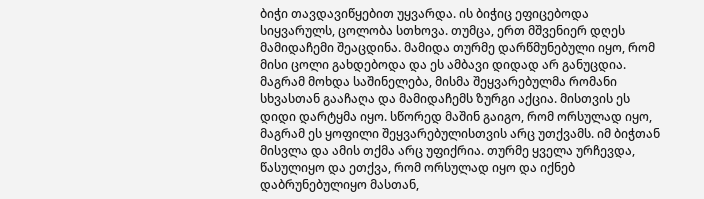ბიჭი თავდავიწყებით უყვარდა. ის ბიჭიც ეფიცებოდა სიყვარულს, ცოლობა სთხოვა. თუმცა, ერთ მშვენიერ დღეს მამიდაჩემი შეაცდინა. მამიდა თურმე დარწმუნებული იყო, რომ მისი ცოლი გახდებოდა და ეს ამბავი დიდად არ განუცდია. მაგრამ მოხდა საშინელება, მისმა შეყვარებულმა რომანი სხვასთან გააჩაღა და მამიდაჩემს ზურგი აქცია. მისთვის ეს დიდი დარტყმა იყო. სწორედ მაშინ გაიგო, რომ ორსულად იყო, მაგრამ ეს ყოფილი შეყვარებულისთვის არც უთქვამს. იმ ბიჭთან მისვლა და ამის თქმა არც უფიქრია. თურმე ყველა ურჩევდა, წასულიყო და ეთქვა, რომ ორსულად იყო და იქნებ დაბრუნებულიყო მასთან,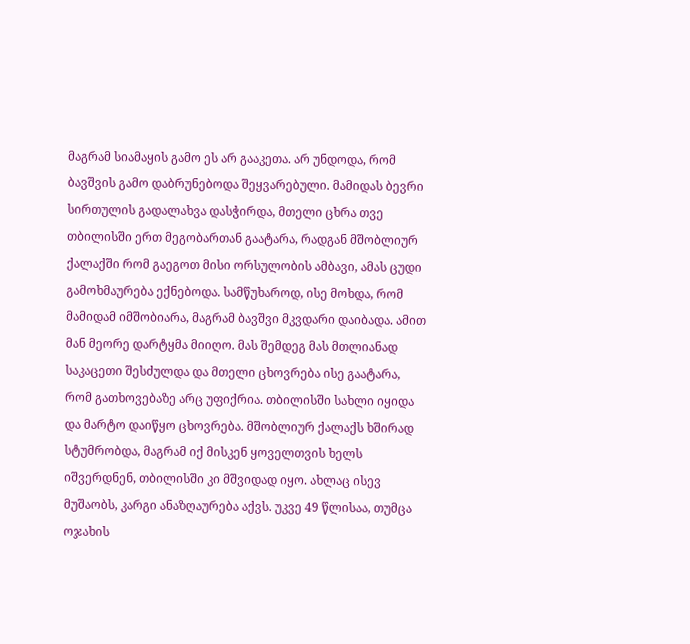მაგრამ სიამაყის გამო ეს არ გააკეთა. არ უნდოდა, რომ ბავშვის გამო დაბრუნებოდა შეყვარებული. მამიდას ბევრი სირთულის გადალახვა დასჭირდა, მთელი ცხრა თვე თბილისში ერთ მეგობართან გაატარა, რადგან მშობლიურ ქალაქში რომ გაეგოთ მისი ორსულობის ამბავი, ამას ცუდი გამოხმაურება ექნებოდა. სამწუხაროდ, ისე მოხდა, რომ მამიდამ იმშობიარა, მაგრამ ბავშვი მკვდარი დაიბადა. ამით მან მეორე დარტყმა მიიღო. მას შემდეგ მას მთლიანად საკაცეთი შესძულდა და მთელი ცხოვრება ისე გაატარა, რომ გათხოვებაზე არც უფიქრია. თბილისში სახლი იყიდა და მარტო დაიწყო ცხოვრება. მშობლიურ ქალაქს ხშირად სტუმრობდა, მაგრამ იქ მისკენ ყოველთვის ხელს იშვერდნენ, თბილისში კი მშვიდად იყო. ახლაც ისევ მუშაობს, კარგი ანაზღაურება აქვს. უკვე 49 წლისაა, თუმცა ოჯახის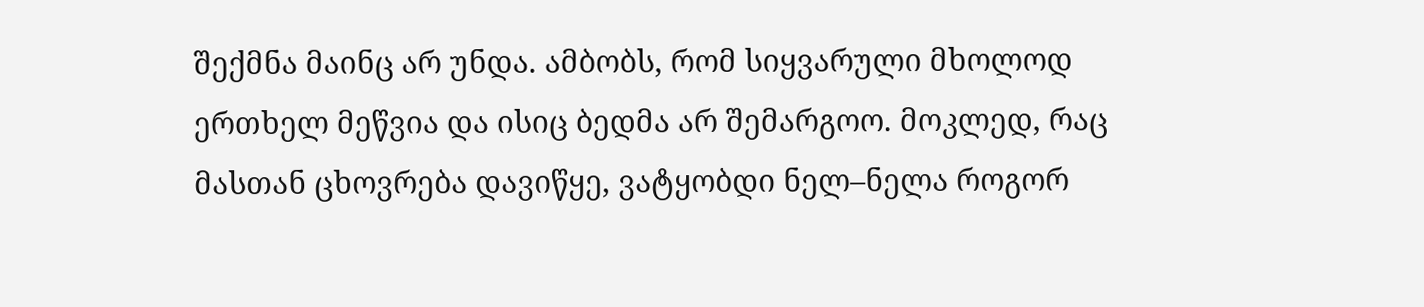შექმნა მაინც არ უნდა. ამბობს, რომ სიყვარული მხოლოდ ერთხელ მეწვია და ისიც ბედმა არ შემარგოო. მოკლედ, რაც მასთან ცხოვრება დავიწყე, ვატყობდი ნელ–ნელა როგორ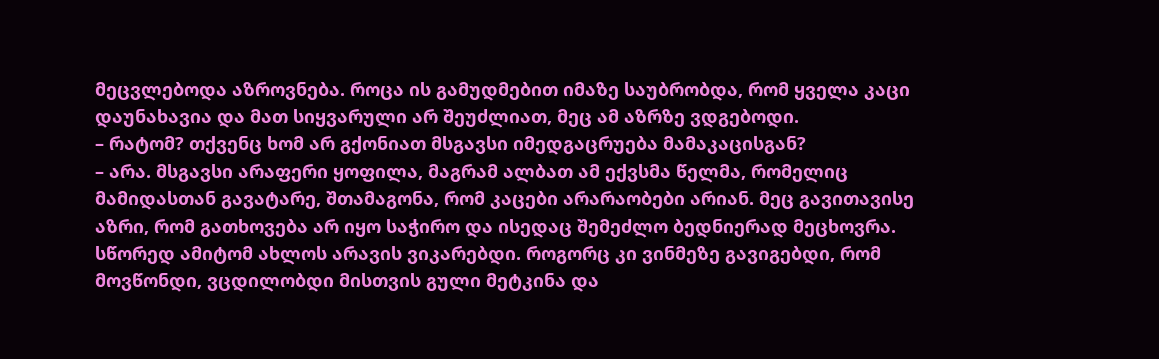მეცვლებოდა აზროვნება. როცა ის გამუდმებით იმაზე საუბრობდა, რომ ყველა კაცი დაუნახავია და მათ სიყვარული არ შეუძლიათ, მეც ამ აზრზე ვდგებოდი.
– რატომ? თქვენც ხომ არ გქონიათ მსგავსი იმედგაცრუება მამაკაცისგან?
– არა. მსგავსი არაფერი ყოფილა, მაგრამ ალბათ ამ ექვსმა წელმა, რომელიც მამიდასთან გავატარე, შთამაგონა, რომ კაცები არარაობები არიან. მეც გავითავისე აზრი, რომ გათხოვება არ იყო საჭირო და ისედაც შემეძლო ბედნიერად მეცხოვრა. სწორედ ამიტომ ახლოს არავის ვიკარებდი. როგორც კი ვინმეზე გავიგებდი, რომ მოვწონდი, ვცდილობდი მისთვის გული მეტკინა და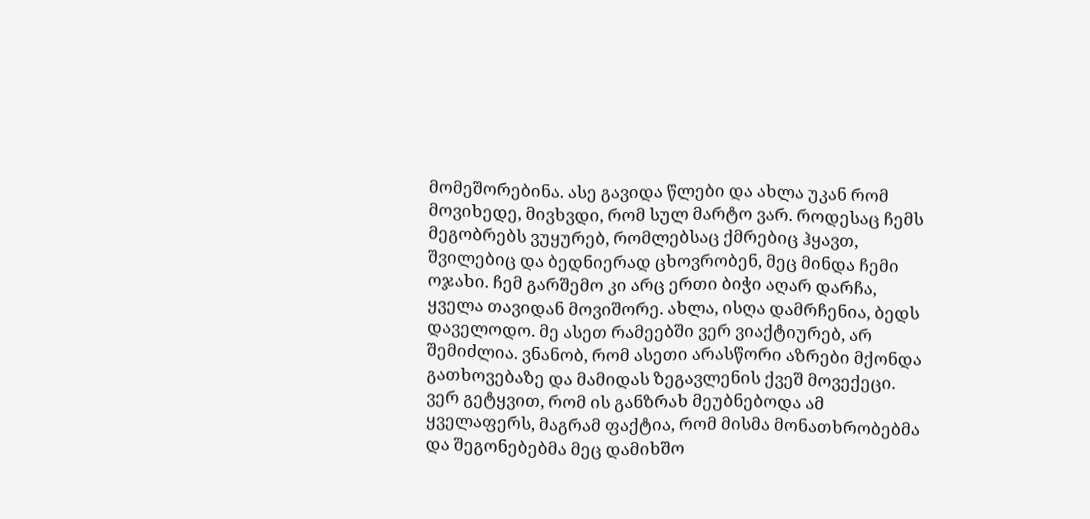მომეშორებინა. ასე გავიდა წლები და ახლა უკან რომ მოვიხედე, მივხვდი, რომ სულ მარტო ვარ. როდესაც ჩემს მეგობრებს ვუყურებ, რომლებსაც ქმრებიც ჰყავთ, შვილებიც და ბედნიერად ცხოვრობენ, მეც მინდა ჩემი ოჯახი. ჩემ გარშემო კი არც ერთი ბიჭი აღარ დარჩა, ყველა თავიდან მოვიშორე. ახლა, ისღა დამრჩენია, ბედს დაველოდო. მე ასეთ რამეებში ვერ ვიაქტიურებ, არ შემიძლია. ვნანობ, რომ ასეთი არასწორი აზრები მქონდა გათხოვებაზე და მამიდას ზეგავლენის ქვეშ მოვექეცი. ვერ გეტყვით, რომ ის განზრახ მეუბნებოდა ამ ყველაფერს, მაგრამ ფაქტია, რომ მისმა მონათხრობებმა და შეგონებებმა მეც დამიხშო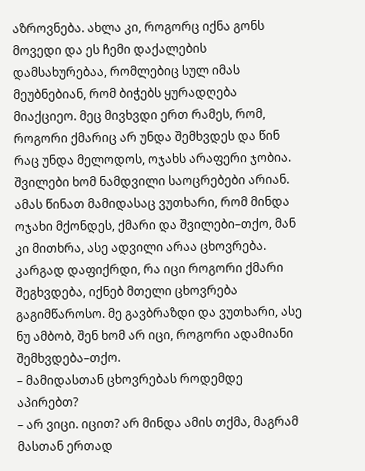აზროვნება. ახლა კი, როგორც იქნა გონს მოვედი და ეს ჩემი დაქალების დამსახურებაა, რომლებიც სულ იმას მეუბნებიან, რომ ბიჭებს ყურადღება მიაქციეო. მეც მივხვდი ერთ რამეს, რომ, როგორი ქმარიც არ უნდა შემხვდეს და წინ რაც უნდა მელოდოს, ოჯახს არაფერი ჯობია. შვილები ხომ ნამდვილი საოცრებები არიან. ამას წინათ მამიდასაც ვუთხარი, რომ მინდა ოჯახი მქონდეს, ქმარი და შვილები–თქო, მან კი მითხრა, ასე ადვილი არაა ცხოვრება. კარგად დაფიქრდი, რა იცი როგორი ქმარი შეგხვდება, იქნებ მთელი ცხოვრება გაგიმწაროსო. მე გავბრაზდი და ვუთხარი, ასე ნუ ამბობ, შენ ხომ არ იცი, როგორი ადამიანი შემხვდება–თქო.
– მამიდასთან ცხოვრებას როდემდე აპირებთ?
– არ ვიცი. იცით? არ მინდა ამის თქმა, მაგრამ მასთან ერთად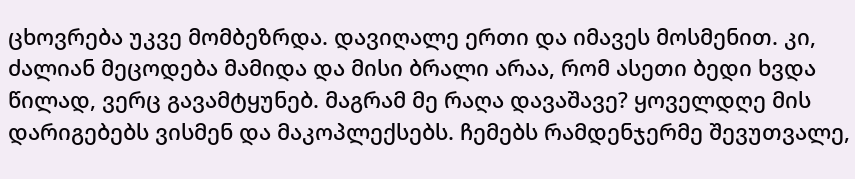ცხოვრება უკვე მომბეზრდა. დავიღალე ერთი და იმავეს მოსმენით. კი, ძალიან მეცოდება მამიდა და მისი ბრალი არაა, რომ ასეთი ბედი ხვდა წილად, ვერც გავამტყუნებ. მაგრამ მე რაღა დავაშავე? ყოველდღე მის დარიგებებს ვისმენ და მაკოპლექსებს. ჩემებს რამდენჯერმე შევუთვალე,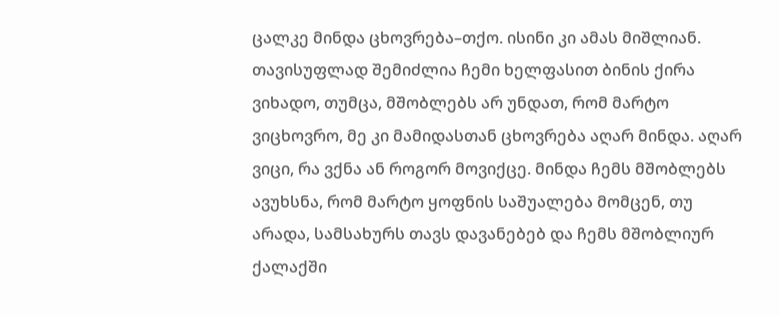ცალკე მინდა ცხოვრება–თქო. ისინი კი ამას მიშლიან. თავისუფლად შემიძლია ჩემი ხელფასით ბინის ქირა ვიხადო, თუმცა, მშობლებს არ უნდათ, რომ მარტო ვიცხოვრო, მე კი მამიდასთან ცხოვრება აღარ მინდა. აღარ ვიცი, რა ვქნა ან როგორ მოვიქცე. მინდა ჩემს მშობლებს ავუხსნა, რომ მარტო ყოფნის საშუალება მომცენ, თუ არადა, სამსახურს თავს დავანებებ და ჩემს მშობლიურ ქალაქში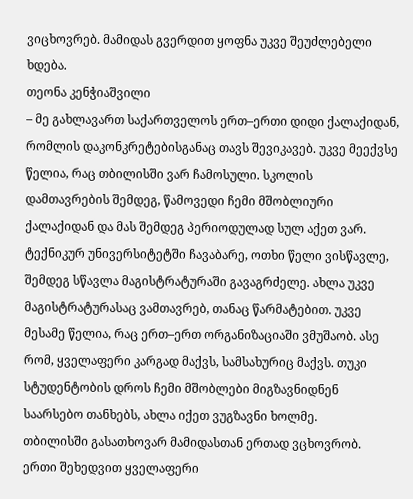ვიცხოვრებ. მამიდას გვერდით ყოფნა უკვე შეუძლებელი ხდება.
თეონა კენჭიაშვილი
– მე გახლავართ საქართველოს ერთ–ერთი დიდი ქალაქიდან, რომლის დაკონკრეტებისგანაც თავს შევიკავებ. უკვე მეექვსე წელია, რაც თბილისში ვარ ჩამოსული. სკოლის დამთავრების შემდეგ, წამოვედი ჩემი მშობლიური ქალაქიდან და მას შემდეგ პერიოდულად სულ აქეთ ვარ. ტექნიკურ უნივერსიტეტში ჩავაბარე, ოთხი წელი ვისწავლე, შემდეგ სწავლა მაგისტრატურაში გავაგრძელე. ახლა უკვე მაგისტრატურასაც ვამთავრებ, თანაც წარმატებით. უკვე მესამე წელია, რაც ერთ–ერთ ორგანიზაციაში ვმუშაობ. ასე რომ, ყველაფერი კარგად მაქვს, სამსახურიც მაქვს. თუკი სტუდენტობის დროს ჩემი მშობლები მიგზავნიდნენ საარსებო თანხებს, ახლა იქეთ ვუგზავნი ხოლმე.
თბილისში გასათხოვარ მამიდასთან ერთად ვცხოვრობ. ერთი შეხედვით ყველაფერი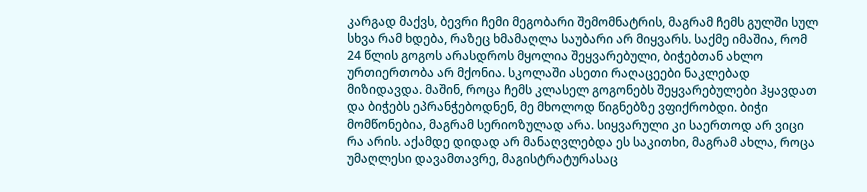კარგად მაქვს, ბევრი ჩემი მეგობარი შემომნატრის, მაგრამ ჩემს გულში სულ სხვა რამ ხდება, რაზეც ხმამაღლა საუბარი არ მიყვარს. საქმე იმაშია, რომ 24 წლის გოგოს არასდროს მყოლია შეყვარებული, ბიჭებთან ახლო ურთიერთობა არ მქონია. სკოლაში ასეთი რაღაცეები ნაკლებად მიზიდავდა. მაშინ, როცა ჩემს კლასელ გოგონებს შეყვარებულები ჰყავდათ და ბიჭებს ეპრანჭებოდნენ, მე მხოლოდ წიგნებზე ვფიქრობდი. ბიჭი მომწონებია, მაგრამ სერიოზულად არა. სიყვარული კი საერთოდ არ ვიცი რა არის. აქამდე დიდად არ მანაღვლებდა ეს საკითხი, მაგრამ ახლა, როცა უმაღლესი დავამთავრე, მაგისტრატურასაც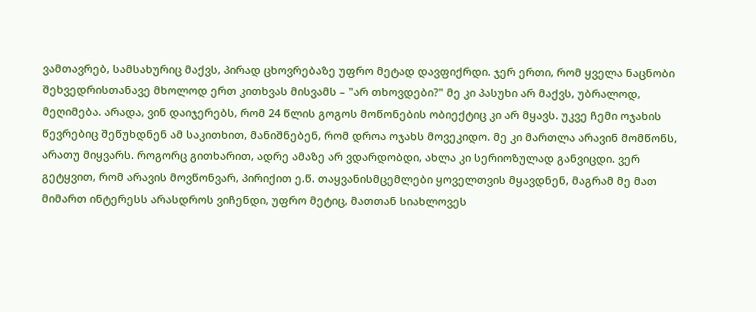ვამთავრებ, სამსახურიც მაქვს, პირად ცხოვრებაზე უფრო მეტად დავფიქრდი. ჯერ ერთი, რომ ყველა ნაცნობი შეხვედრისთანავე მხოლოდ ერთ კითხვას მისვამს – "არ თხოვდები?" მე კი პასუხი არ მაქვს, უბრალოდ, მეღიმება. არადა, ვინ დაიჯერებს, რომ 24 წლის გოგოს მოწონების ობიექტიც კი არ მყავს. უკვე ჩემი ოჯახის წევრებიც შეწუხდნენ ამ საკითხით, მანიშნებენ, რომ დროა ოჯახს მოვეკიდო. მე კი მართლა არავინ მომწონს, არათუ მიყვარს. როგორც გითხარით, ადრე ამაზე არ ვდარდობდი, ახლა კი სერიოზულად განვიცდი. ვერ გეტყვით, რომ არავის მოვწონვარ, პირიქით ე.წ. თაყვანისმცემლები ყოველთვის მყავდნენ, მაგრამ მე მათ მიმართ ინტერესს არასდროს ვიჩენდი, უფრო მეტიც, მათთან სიახლოვეს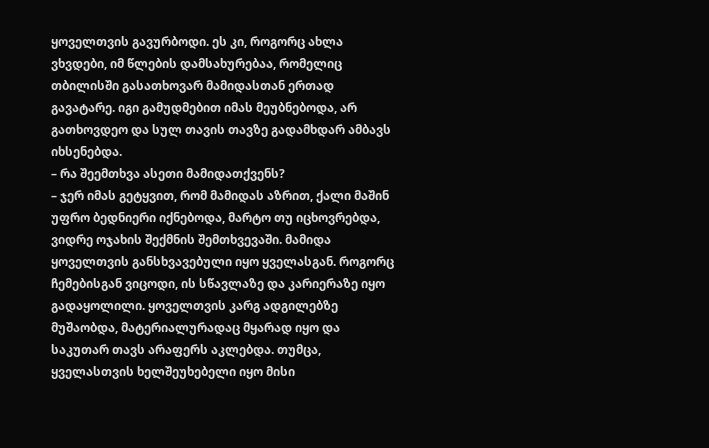ყოველთვის გავურბოდი. ეს კი, როგორც ახლა ვხვდები, იმ წლების დამსახურებაა, რომელიც თბილისში გასათხოვარ მამიდასთან ერთად გავატარე. იგი გამუდმებით იმას მეუბნებოდა, არ გათხოვდეო და სულ თავის თავზე გადამხდარ ამბავს იხსენებდა.
– რა შეემთხვა ასეთი მამიდათქვენს?
– ჯერ იმას გეტყვით, რომ მამიდას აზრით, ქალი მაშინ უფრო ბედნიერი იქნებოდა, მარტო თუ იცხოვრებდა, ვიდრე ოჯახის შექმნის შემთხვევაში. მამიდა ყოველთვის განსხვავებული იყო ყველასგან. როგორც ჩემებისგან ვიცოდი, ის სწავლაზე და კარიერაზე იყო გადაყოლილი. ყოველთვის კარგ ადგილებზე მუშაობდა, მატერიალურადაც მყარად იყო და საკუთარ თავს არაფერს აკლებდა. თუმცა, ყველასთვის ხელშეუხებელი იყო მისი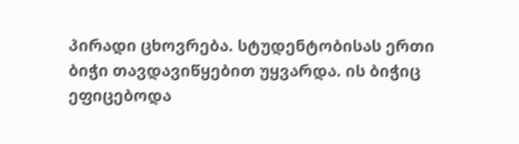პირადი ცხოვრება. სტუდენტობისას ერთი ბიჭი თავდავიწყებით უყვარდა. ის ბიჭიც ეფიცებოდა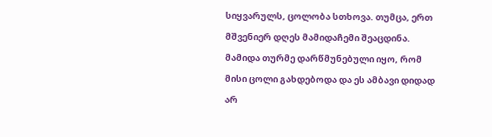სიყვარულს, ცოლობა სთხოვა. თუმცა, ერთ მშვენიერ დღეს მამიდაჩემი შეაცდინა. მამიდა თურმე დარწმუნებული იყო, რომ მისი ცოლი გახდებოდა და ეს ამბავი დიდად არ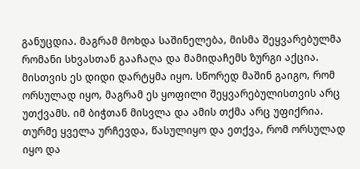განუცდია. მაგრამ მოხდა საშინელება, მისმა შეყვარებულმა რომანი სხვასთან გააჩაღა და მამიდაჩემს ზურგი აქცია. მისთვის ეს დიდი დარტყმა იყო. სწორედ მაშინ გაიგო, რომ ორსულად იყო, მაგრამ ეს ყოფილი შეყვარებულისთვის არც უთქვამს. იმ ბიჭთან მისვლა და ამის თქმა არც უფიქრია. თურმე ყველა ურჩევდა, წასულიყო და ეთქვა, რომ ორსულად იყო და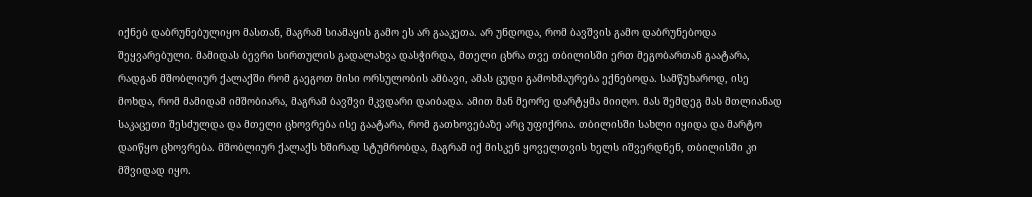იქნებ დაბრუნებულიყო მასთან, მაგრამ სიამაყის გამო ეს არ გააკეთა. არ უნდოდა, რომ ბავშვის გამო დაბრუნებოდა შეყვარებული. მამიდას ბევრი სირთულის გადალახვა დასჭირდა, მთელი ცხრა თვე თბილისში ერთ მეგობართან გაატარა, რადგან მშობლიურ ქალაქში რომ გაეგოთ მისი ორსულობის ამბავი, ამას ცუდი გამოხმაურება ექნებოდა. სამწუხაროდ, ისე მოხდა, რომ მამიდამ იმშობიარა, მაგრამ ბავშვი მკვდარი დაიბადა. ამით მან მეორე დარტყმა მიიღო. მას შემდეგ მას მთლიანად საკაცეთი შესძულდა და მთელი ცხოვრება ისე გაატარა, რომ გათხოვებაზე არც უფიქრია. თბილისში სახლი იყიდა და მარტო დაიწყო ცხოვრება. მშობლიურ ქალაქს ხშირად სტუმრობდა, მაგრამ იქ მისკენ ყოველთვის ხელს იშვერდნენ, თბილისში კი მშვიდად იყო.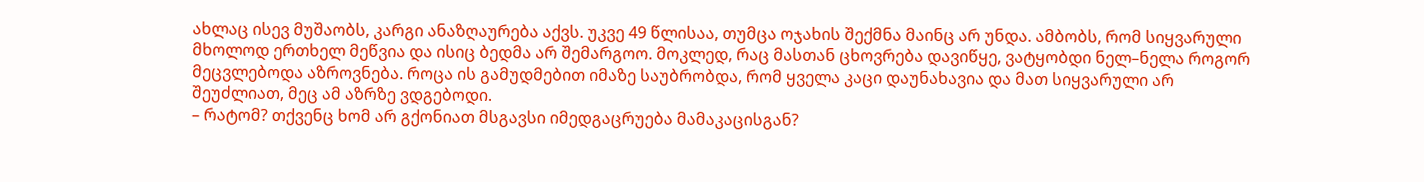ახლაც ისევ მუშაობს, კარგი ანაზღაურება აქვს. უკვე 49 წლისაა, თუმცა ოჯახის შექმნა მაინც არ უნდა. ამბობს, რომ სიყვარული მხოლოდ ერთხელ მეწვია და ისიც ბედმა არ შემარგოო. მოკლედ, რაც მასთან ცხოვრება დავიწყე, ვატყობდი ნელ–ნელა როგორ მეცვლებოდა აზროვნება. როცა ის გამუდმებით იმაზე საუბრობდა, რომ ყველა კაცი დაუნახავია და მათ სიყვარული არ შეუძლიათ, მეც ამ აზრზე ვდგებოდი.
– რატომ? თქვენც ხომ არ გქონიათ მსგავსი იმედგაცრუება მამაკაცისგან?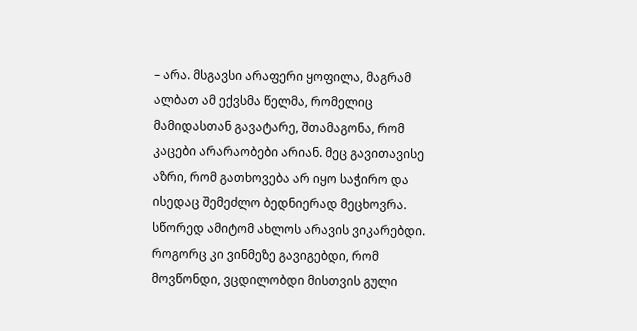– არა. მსგავსი არაფერი ყოფილა, მაგრამ ალბათ ამ ექვსმა წელმა, რომელიც მამიდასთან გავატარე, შთამაგონა, რომ კაცები არარაობები არიან. მეც გავითავისე აზრი, რომ გათხოვება არ იყო საჭირო და ისედაც შემეძლო ბედნიერად მეცხოვრა. სწორედ ამიტომ ახლოს არავის ვიკარებდი. როგორც კი ვინმეზე გავიგებდი, რომ მოვწონდი, ვცდილობდი მისთვის გული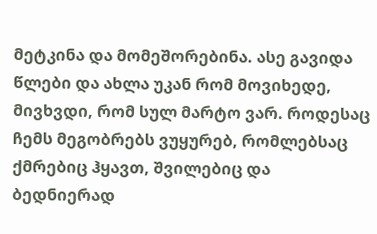მეტკინა და მომეშორებინა. ასე გავიდა წლები და ახლა უკან რომ მოვიხედე, მივხვდი, რომ სულ მარტო ვარ. როდესაც ჩემს მეგობრებს ვუყურებ, რომლებსაც ქმრებიც ჰყავთ, შვილებიც და ბედნიერად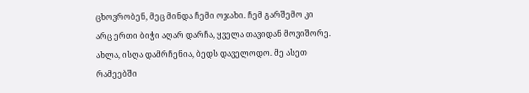ცხოვრობენ, მეც მინდა ჩემი ოჯახი. ჩემ გარშემო კი არც ერთი ბიჭი აღარ დარჩა, ყველა თავიდან მოვიშორე. ახლა, ისღა დამრჩენია, ბედს დაველოდო. მე ასეთ რამეებში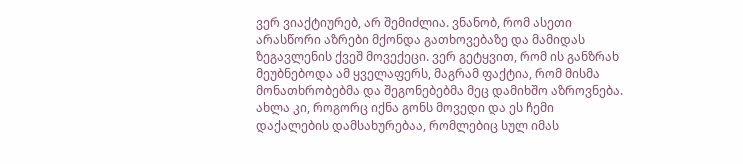ვერ ვიაქტიურებ, არ შემიძლია. ვნანობ, რომ ასეთი არასწორი აზრები მქონდა გათხოვებაზე და მამიდას ზეგავლენის ქვეშ მოვექეცი. ვერ გეტყვით, რომ ის განზრახ მეუბნებოდა ამ ყველაფერს, მაგრამ ფაქტია, რომ მისმა მონათხრობებმა და შეგონებებმა მეც დამიხშო აზროვნება. ახლა კი, როგორც იქნა გონს მოვედი და ეს ჩემი დაქალების დამსახურებაა, რომლებიც სულ იმას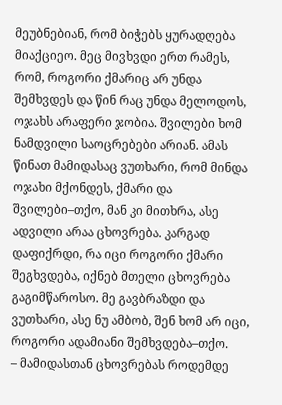მეუბნებიან, რომ ბიჭებს ყურადღება მიაქციეო. მეც მივხვდი ერთ რამეს, რომ, როგორი ქმარიც არ უნდა შემხვდეს და წინ რაც უნდა მელოდოს, ოჯახს არაფერი ჯობია. შვილები ხომ ნამდვილი საოცრებები არიან. ამას წინათ მამიდასაც ვუთხარი, რომ მინდა ოჯახი მქონდეს, ქმარი და შვილები–თქო, მან კი მითხრა, ასე ადვილი არაა ცხოვრება. კარგად დაფიქრდი, რა იცი როგორი ქმარი შეგხვდება, იქნებ მთელი ცხოვრება გაგიმწაროსო. მე გავბრაზდი და ვუთხარი, ასე ნუ ამბობ, შენ ხომ არ იცი, როგორი ადამიანი შემხვდება–თქო.
– მამიდასთან ცხოვრებას როდემდე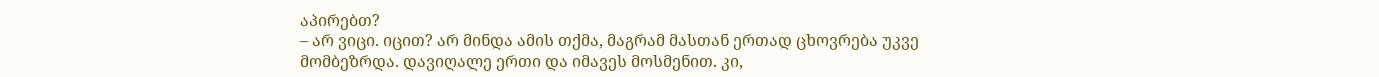აპირებთ?
– არ ვიცი. იცით? არ მინდა ამის თქმა, მაგრამ მასთან ერთად ცხოვრება უკვე მომბეზრდა. დავიღალე ერთი და იმავეს მოსმენით. კი,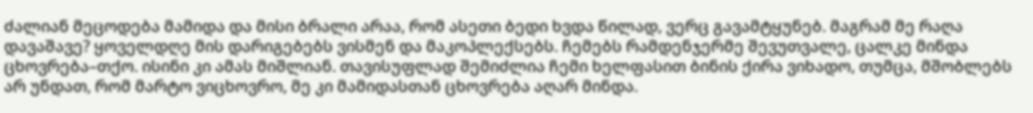ძალიან მეცოდება მამიდა და მისი ბრალი არაა, რომ ასეთი ბედი ხვდა წილად, ვერც გავამტყუნებ. მაგრამ მე რაღა დავაშავე? ყოველდღე მის დარიგებებს ვისმენ და მაკოპლექსებს. ჩემებს რამდენჯერმე შევუთვალე, ცალკე მინდა ცხოვრება–თქო. ისინი კი ამას მიშლიან. თავისუფლად შემიძლია ჩემი ხელფასით ბინის ქირა ვიხადო, თუმცა, მშობლებს არ უნდათ, რომ მარტო ვიცხოვრო, მე კი მამიდასთან ცხოვრება აღარ მინდა.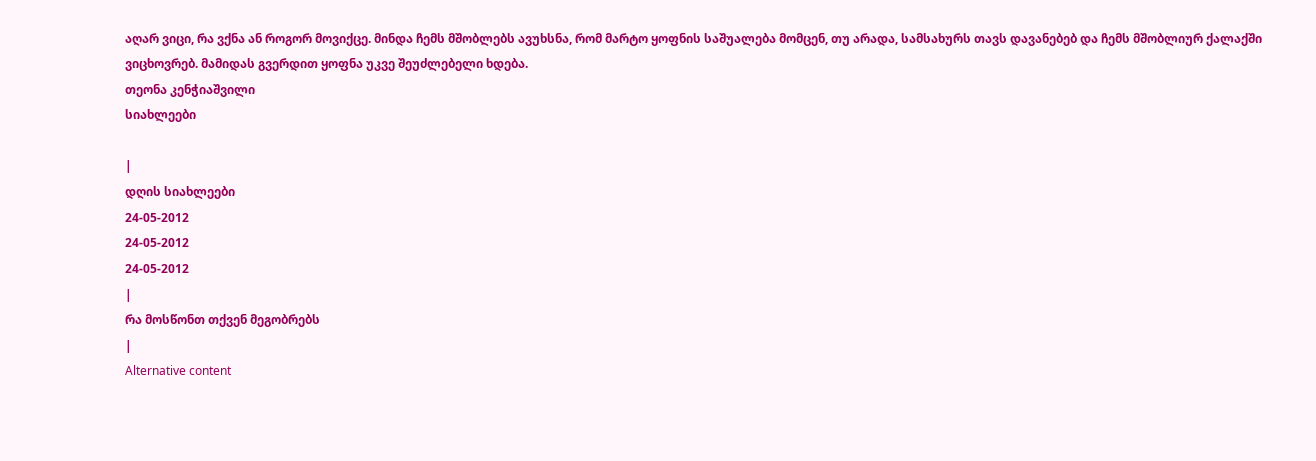აღარ ვიცი, რა ვქნა ან როგორ მოვიქცე. მინდა ჩემს მშობლებს ავუხსნა, რომ მარტო ყოფნის საშუალება მომცენ, თუ არადა, სამსახურს თავს დავანებებ და ჩემს მშობლიურ ქალაქში ვიცხოვრებ. მამიდას გვერდით ყოფნა უკვე შეუძლებელი ხდება.
თეონა კენჭიაშვილი
სიახლეები

|
დღის სიახლეები
24-05-2012
24-05-2012
24-05-2012
|
რა მოსწონთ თქვენ მეგობრებს
|
Alternative content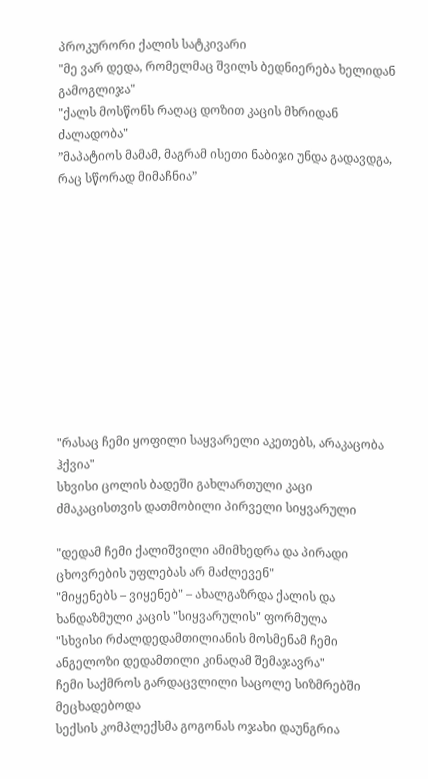პროკურორი ქალის სატკივარი
"მე ვარ დედა, რომელმაც შვილს ბედნიერება ხელიდან გამოგლიჯა"
"ქალს მოსწონს რაღაც დოზით კაცის მხრიდან ძალადობა"
”მაპატიოს მამამ, მაგრამ ისეთი ნაბიჯი უნდა გადავდგა, რაც სწორად მიმაჩნია”











"რასაც ჩემი ყოფილი საყვარელი აკეთებს, არაკაცობა ჰქვია"
სხვისი ცოლის ბადეში გახლართული კაცი
ძმაკაცისთვის დათმობილი პირველი სიყვარული

"დედამ ჩემი ქალიშვილი ამიმხედრა და პირადი ცხოვრების უფლებას არ მაძლევენ"
"მიყენებს – ვიყენებ" – ახალგაზრდა ქალის და ხანდაზმული კაცის "სიყვარულის" ფორმულა
"სხვისი რძალდედამთილიანის მოსმენამ ჩემი ანგელოზი დედამთილი კინაღამ შემაჯავრა"
ჩემი საქმროს გარდაცვლილი საცოლე სიზმრებში მეცხადებოდა
სექსის კომპლექსმა გოგონას ოჯახი დაუნგრია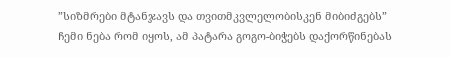”სიზმრები მტანჯავს და თვითმკვლელობისკენ მიბიძგებს”
ჩემი ნება რომ იყოს, ამ პატარა გოგო-ბიჭებს დაქორწინებას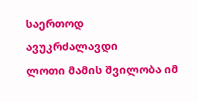საერთოდ ავუკრძალავდი
ლოთი მამის შვილობა იმ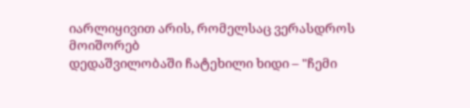იარლიყივით არის, რომელსაც ვერასდროს მოიშორებ
დედაშვილობაში ჩატეხილი ხიდი – "ჩემი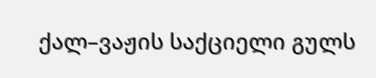ქალ–ვაჟის საქციელი გულს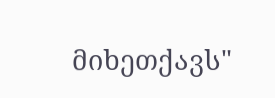მიხეთქავს"